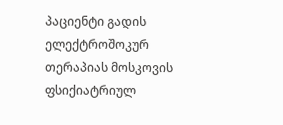პაციენტი გადის ელექტროშოკურ თერაპიას მოსკოვის ფსიქიატრიულ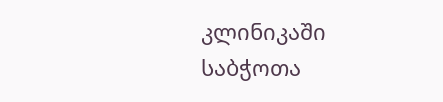კლინიკაში
საბჭოთა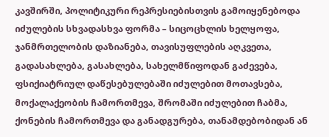კავშირში, პოლიტიკური რეპრესიებისთვის გამოიყენებოდა იძულების სხვადასხვა ფორმა – სიცოცხლის ხელყოფა, ჯანმრთელობის დაზიანება, თავისუფლების აღკვეთა, გადასახლება, გასახლება, სახელმწიფოდან გაძევება, ფსიქიატრიულ დაწესებულებაში იძულებით მოთავსება, მოქალაქეობის ჩამორთმევა, შრომაში იძულებით ჩაბმა, ქონების ჩამორთმევა და განადგურება, თანამდებობიდან ან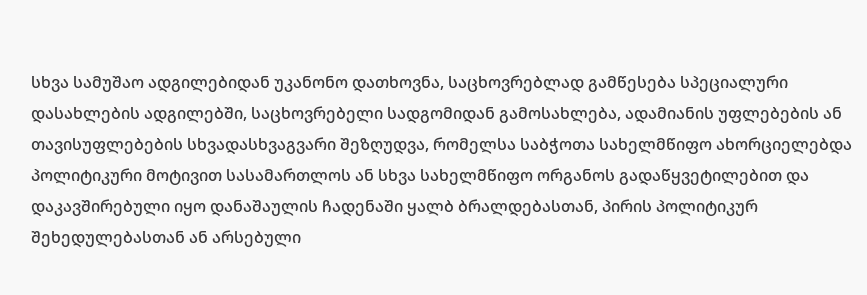სხვა სამუშაო ადგილებიდან უკანონო დათხოვნა, საცხოვრებლად გამწესება სპეციალური დასახლების ადგილებში, საცხოვრებელი სადგომიდან გამოსახლება, ადამიანის უფლებების ან თავისუფლებების სხვადასხვაგვარი შეზღუდვა, რომელსა საბჭოთა სახელმწიფო ახორციელებდა პოლიტიკური მოტივით სასამართლოს ან სხვა სახელმწიფო ორგანოს გადაწყვეტილებით და დაკავშირებული იყო დანაშაულის ჩადენაში ყალბ ბრალდებასთან, პირის პოლიტიკურ შეხედულებასთან ან არსებული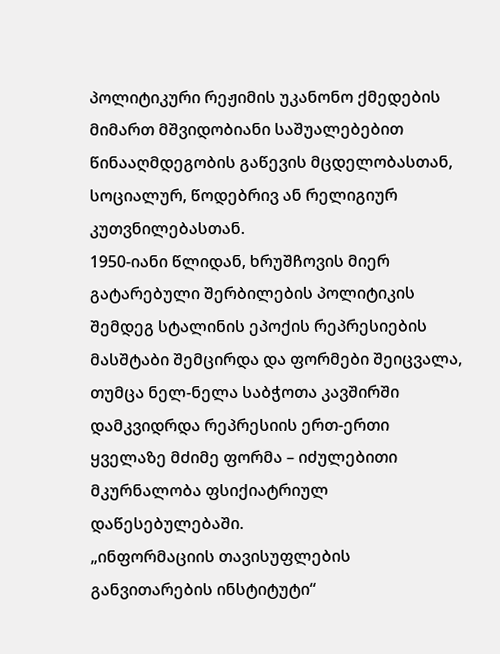პოლიტიკური რეჟიმის უკანონო ქმედების მიმართ მშვიდობიანი საშუალებებით წინააღმდეგობის გაწევის მცდელობასთან, სოციალურ, წოდებრივ ან რელიგიურ კუთვნილებასთან.
1950-იანი წლიდან, ხრუშჩოვის მიერ გატარებული შერბილების პოლიტიკის შემდეგ სტალინის ეპოქის რეპრესიების მასშტაბი შემცირდა და ფორმები შეიცვალა, თუმცა ნელ-ნელა საბჭოთა კავშირში დამკვიდრდა რეპრესიის ერთ-ერთი ყველაზე მძიმე ფორმა – იძულებითი მკურნალობა ფსიქიატრიულ დაწესებულებაში.
„ინფორმაციის თავისუფლების განვითარების ინსტიტუტი“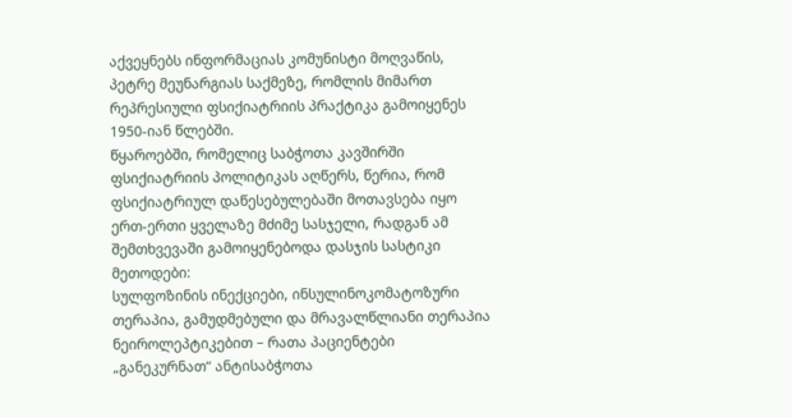აქვეყნებს ინფორმაციას კომუნისტი მოღვაწის, პეტრე მეუნარგიას საქმეზე, რომლის მიმართ რეპრესიული ფსიქიატრიის პრაქტიკა გამოიყენეს 1950-იან წლებში.
წყაროებში, რომელიც საბჭოთა კავშირში ფსიქიატრიის პოლიტიკას აღწერს, წერია, რომ ფსიქიატრიულ დაწესებულებაში მოთავსება იყო ერთ-ერთი ყველაზე მძიმე სასჯელი, რადგან ამ შემთხვევაში გამოიყენებოდა დასჯის სასტიკი მეთოდები:
სულფოზინის ინექციები, ინსულინოკომატოზური თერაპია, გამუდმებული და მრავალწლიანი თერაპია ნეიროლეპტიკებით – რათა პაციენტები „განეკურნათ“ ანტისაბჭოთა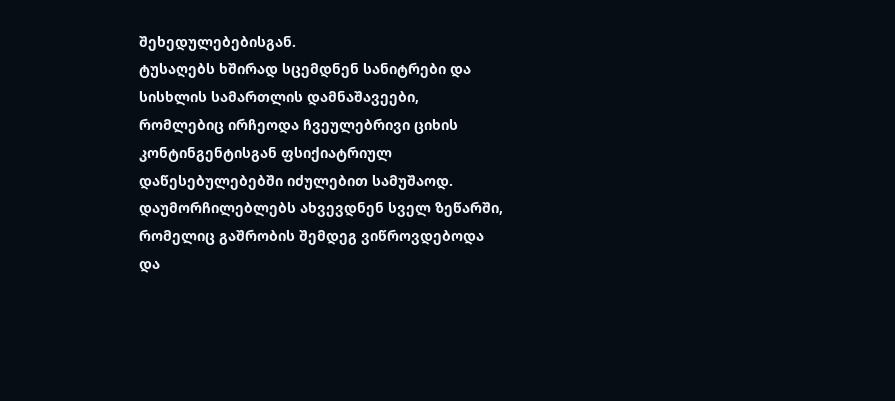შეხედულებებისგან.
ტუსაღებს ხშირად სცემდნენ სანიტრები და სისხლის სამართლის დამნაშავეები, რომლებიც ირჩეოდა ჩვეულებრივი ციხის კონტინგენტისგან ფსიქიატრიულ დაწესებულებებში იძულებით სამუშაოდ.
დაუმორჩილებლებს ახვევდნენ სველ ზეწარში, რომელიც გაშრობის შემდეგ ვიწროვდებოდა და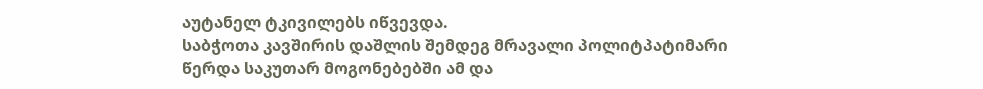აუტანელ ტკივილებს იწვევდა.
საბჭოთა კავშირის დაშლის შემდეგ მრავალი პოლიტპატიმარი წერდა საკუთარ მოგონებებში ამ და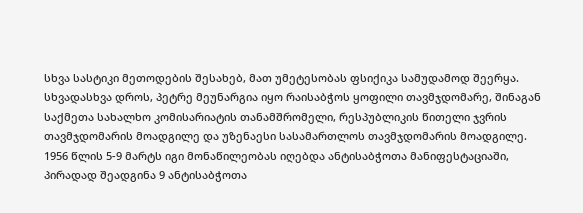სხვა სასტიკი მეთოდების შესახებ, მათ უმეტესობას ფსიქიკა სამუდამოდ შეერყა.
სხვადასხვა დროს, პეტრე მეუნარგია იყო რაისაბჭოს ყოფილი თავმჯდომარე, შინაგან საქმეთა სახალხო კომისარიატის თანამშრომელი, რესპუბლიკის წითელი ჯვრის თავმჯდომარის მოადგილე და უზენაესი სასამართლოს თავმჯდომარის მოადგილე.
1956 წლის 5-9 მარტს იგი მონაწილეობას იღებდა ანტისაბჭოთა მანიფესტაციაში, პირადად შეადგინა 9 ანტისაბჭოთა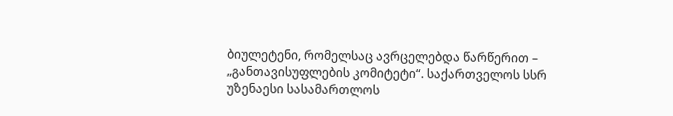ბიულეტენი, რომელსაც ავრცელებდა წარწერით – „განთავისუფლების კომიტეტი“. საქართველოს სსრ უზენაესი სასამართლოს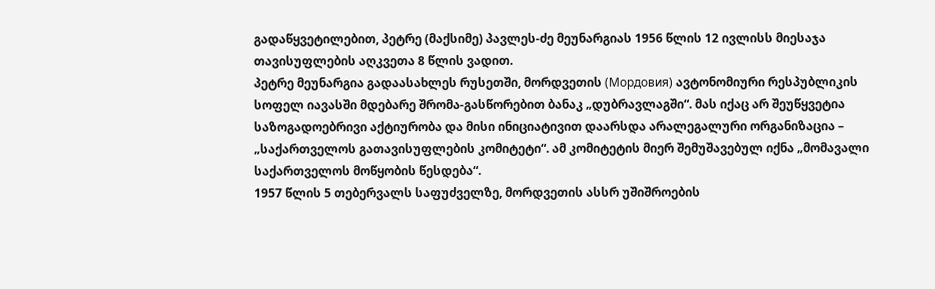გადაწყვეტილებით, პეტრე (მაქსიმე) პავლეს-ძე მეუნარგიას 1956 წლის 12 ივლისს მიესაჯა თავისუფლების აღკვეთა 8 წლის ვადით.
პეტრე მეუნარგია გადაასახლეს რუსეთში, მორდვეთის (Мордовия) ავტონომიური რესპუბლიკის სოფელ იავასში მდებარე შრომა-გასწორებით ბანაკ „დუბრავლაგში“. მას იქაც არ შეუწყვეტია საზოგადოებრივი აქტიურობა და მისი ინიციატივით დაარსდა არალეგალური ორგანიზაცია – „საქართველოს გათავისუფლების კომიტეტი“. ამ კომიტეტის მიერ შემუშავებულ იქნა „მომავალი საქართველოს მოწყობის წესდება“.
1957 წლის 5 თებერვალს საფუძველზე, მორდვეთის ასსრ უშიშროების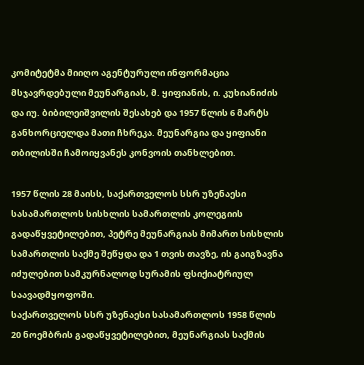კომიტეტმა მიიღო აგენტურული ინფორმაცია მსჯავრდებული მეუნარგიას, მ. ყიფიანის, ი. კუხიანიძის და იუ. ბიბილეიშვილის შესახებ და 1957 წლის 6 მარტს განხორციელდა მათი ჩხრეკა. მეუნარგია და ყიფიანი თბილისში ჩამოიყვანეს კონვოის თანხლებით.

1957 წლის 28 მაისს, საქართველოს სსრ უზენაესი სასამართლოს სისხლის სამართლის კოლეგიის გადაწყვეტილებით, პეტრე მეუნარგიას მიმართ სისხლის სამართლის საქმე შეწყდა და 1 თვის თავზე, ის გაიგზავნა იძულებით სამკურნალოდ სურამის ფსიქიატრიულ საავადმყოფოში.
საქართველოს სსრ უზენაესი სასამართლოს 1958 წლის 20 ნოემბრის გადაწყვეტილებით, მეუნარგიას საქმის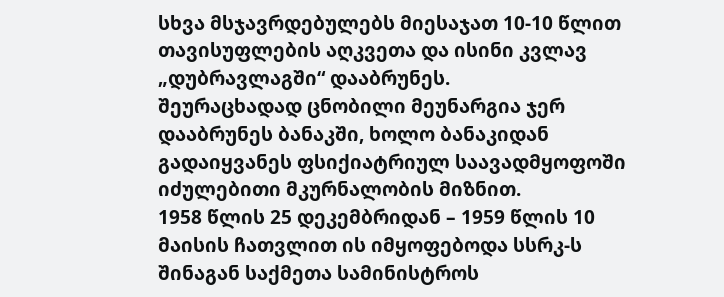სხვა მსჯავრდებულებს მიესაჯათ 10-10 წლით თავისუფლების აღკვეთა და ისინი კვლავ „დუბრავლაგში“ დააბრუნეს.
შეურაცხადად ცნობილი მეუნარგია ჯერ დააბრუნეს ბანაკში, ხოლო ბანაკიდან გადაიყვანეს ფსიქიატრიულ საავადმყოფოში იძულებითი მკურნალობის მიზნით.
1958 წლის 25 დეკემბრიდან – 1959 წლის 10 მაისის ჩათვლით ის იმყოფებოდა სსრკ-ს შინაგან საქმეთა სამინისტროს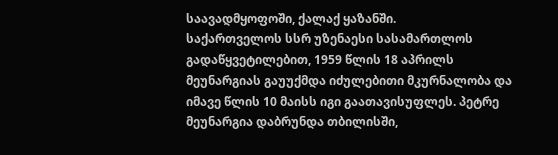საავადმყოფოში, ქალაქ ყაზანში.
საქართველოს სსრ უზენაესი სასამართლოს გადაწყვეტილებით, 1959 წლის 18 აპრილს მეუნარგიას გაუუქმდა იძულებითი მკურნალობა და იმავე წლის 10 მაისს იგი გაათავისუფლეს. პეტრე მეუნარგია დაბრუნდა თბილისში,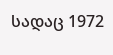სადაც 1972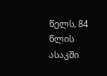წელს, 84 წლის ასაკში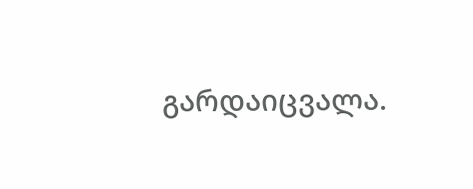გარდაიცვალა.